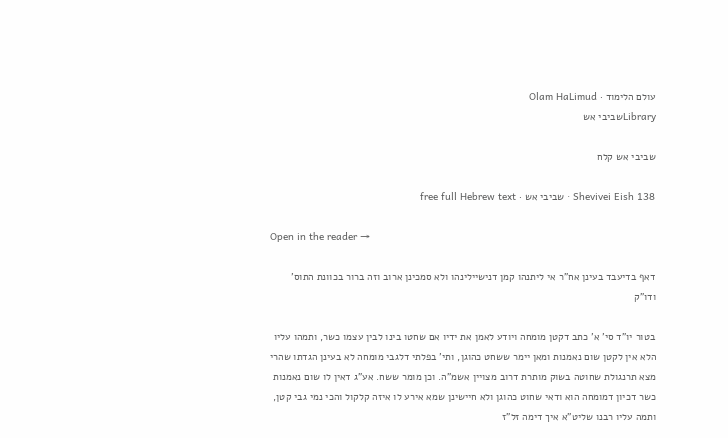עולם הלימוד · Olam HaLimud
Libraryשביבי אש

שביבי אש קלח

Shevivei Eish 138 · שביבי אש · free full Hebrew text

Open in the reader →

דאף בדיעבד בעינן אח"ר אי ליתנהו קמן דנישיילינהו ולא סמכינן ארוב וזה ברור בכוונת התוס' ודו"ק

בטור יו"ד סי' א' כתב דקטן מומחה ויודע לאמן את ידיו אם שחטו בינו לבין עצמו כשר, ותמהו עליו הלא אין לקטן שום נאמנות ומאן יימר ששחט כהוגן, ותי' בפלתי דלגבי מומחה לא בעינן הגדתו שהרי מצא תרנגולת שחוטה בשוק מותרת דרוב מצויין אשמ"ה. וכן מומר ששח. אע"ג דאין לו שום נאמנות כשר דכיון דמומחה הוא ודאי שחוט כהוגן ולא חיישינן שמא אירע לו איזה קלקול והכי נמי גבי קטן, ותמה עליו רבנו שליט"א איך דימה זל"ז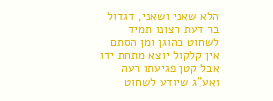הלא שאני ושאני, דגדול בר דעת רצונו תמיד לשחוט כהוגן ומן הסתם אין קלקול יוצא מתחת ידו אבל קטן פגיעתו רעה ואע"ג שיודע לשחוט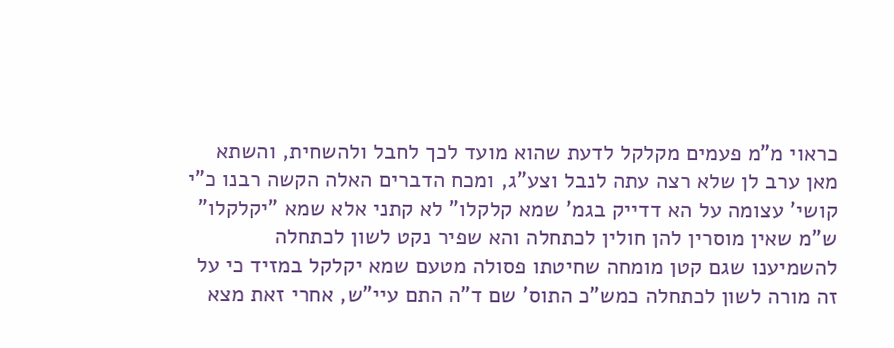כראוי מ"מ פעמים מקלקל לדעת שהוא מועד לכך לחבל ולהשחית, והשתא מאן ערב לן שלא רצה עתה לנבל וצע"ג, ומכח הדברים האלה הקשה רבנו כ"י קושי' עצומה על הא דדייק בגמ' שמא קלקלו" לא קתני אלא שמא "יקלקלו" ש"מ שאין מוסרין להן חולין לכתחלה והא שפיר נקט לשון לכתחלה להשמיענו שגם קטן מומחה שחיטתו פסולה מטעם שמא יקלקל במזיד כי על זה מורה לשון לכתחלה כמש"כ התוס' שם ד"ה התם עיי"ש, אחרי זאת מצא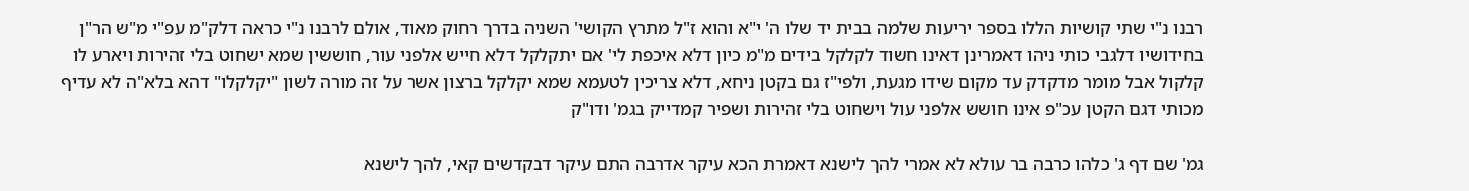רבנו נ"י שתי קושיות הללו בספר יריעות שלמה בבית יד שלו ה' י"א והוא ז"ל מתרץ הקושי' השניה בדרך רחוק מאוד, אולם לרבנו נ"י כראה דלק"מ עפ"י מ"ש הר"ן בחידושיו דלגבי כותי ניהו דאמרינן דאינו חשוד לקלקל בידים מ"מ כיון דלא איכפת לי' אם יתקלקל דלא חייש אלפני עור, חוששין שמא ישחוט בלי זהירות ויארע לו קלקול אבל מומר מדקדק עד מקום שידו מגעת, ולפי"ז גם בקטן ניחא, דלא צריכין לטעמא שמא יקלקל ברצון אשר על זה מורה לשון "יקלקלו" דהא בלא"ה לא עדיף מכותי דגם הקטן עכ"פ אינו חושש אלפני עול וישחוט בלי זהירות ושפיר קמדייק בגמ' ודו"ק

גמ' שם דף ג' כלהו כרבה בר עולא לא אמרי להך לישנא דאמרת הכא עיקר אדרבה התם עיקר דבקדשים קאי, להך לישנא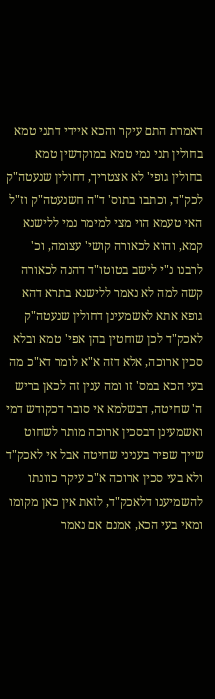דאמרת התם עיקר והכא איידי דתני טמא בחולין תני נמי טמא במוקדשין טמא בחולין גופי' לא אצטריך, דחולין שנעטה"ק לכק"ד, וכתבו בתוס' ד"ה חשנעטה"ק וז"ל האי טעמא הוי מצי למימר נמי ללישנא קמא, והוא לכאורה קושי' עצומה, וכ' לרבנו נ"י לישב בטוטו"ד דהנה לכאורה קשה למה לא נאמר ללישנא בתרא דהא גופא אתא לאשמעינן דחולין שנעטה"ק לאכק"ד לכן שוחטין בהן אפי' טמא ובלא סכין ארוכה, אלא דזה א"א לומר דא"כ מה בעי הכא במס' זו ומה ענין זה לכאן בריש ה' שחיטה, דבשלמא אי סובר דכקודש דמי ואשמעינן דבסכין ארוכה מותר לשחוט שייך שפיר בעניני שחיטה אבל אי לאכק"ד ולא בעי סכין ארוכה א"כ עיקר כוונתו להשמיענו דלאכק"ד, לזאת אין כאן מקומו ומאי בעי הכא, אמנם אם נאמר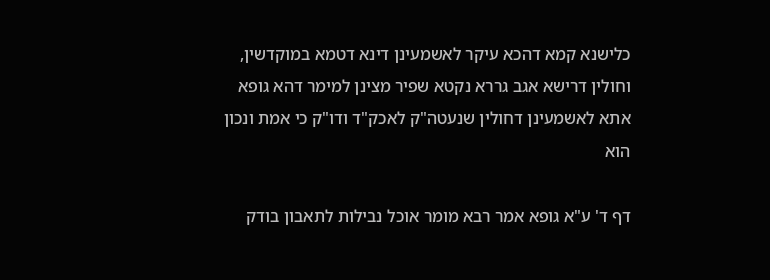כלישנא קמא דהכא עיקר לאשמעינן דינא דטמא במוקדשין, וחולין דרישא אגב גררא נקטא שפיר מצינן למימר דהא גופא אתא לאשמעינן דחולין שנעטה"ק לאכק"ד ודו"ק כי אמת ונכון הוא

דף ד' ע"א גופא אמר רבא מומר אוכל נבילות לתאבון בודק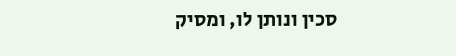סכין ונותן לו, ומסיק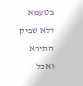בטעמא דלא שביק התירא ואכל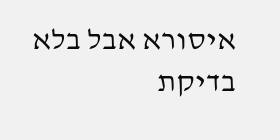איסורא אבל בלא בדיקת